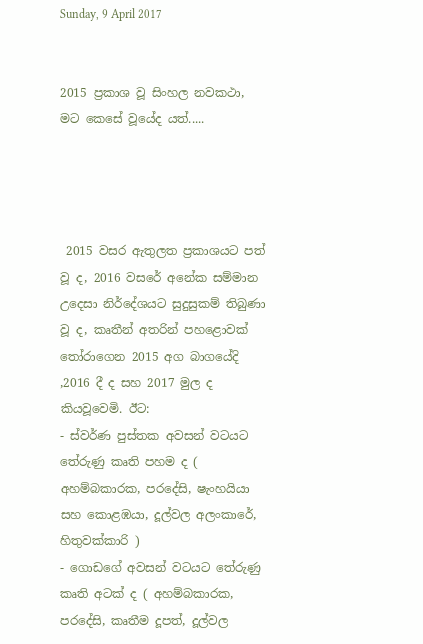Sunday, 9 April 2017


2015 ප්‍රකාශ වූ සිංහල නවකථා, මට කෙසේ වූයේද යත්.....




 2015 වසර ඇතුලත ප්‍රකාශයට පත් වූ ද, 2016 වසරේ අනේක සම්මාන උදෙසා නිර්දේශයට සුදුසුකම් තිබුණා වූ ද, කෘතීන් අතරින් පහළොවක් තෝරාගෙන 2015 අග බාගයේදි ,2016 දී ද සහ 2017 මුල ද කියවූවෙමි. ඊට:
- ස්වර්ණ පුස්තක අවසන් වටයට තේරුණු කෘති පහම ද ( අහම්බකාරක, පරදේසි, ෂැංහයියා සහ කොළඹයා, දූල්වල අලංකාරේ, හිතුවක්කාරි )
- ගොඩගේ අවසන් වටයට තේරුණු කෘති අටක් ද ( අහම්බකාරක, පරදේසි, කෘතීම දූපත්, දූල්වල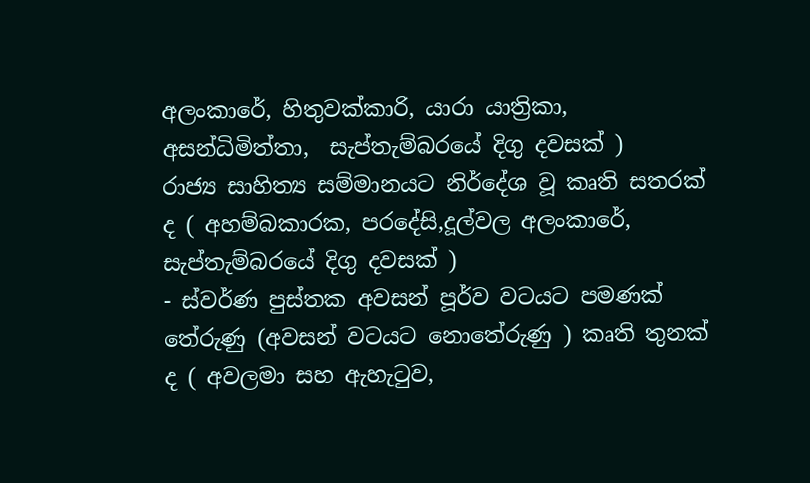අලංකාරේ, හිතුවක්කාරි, යාරා යාත්‍රිකා, අසන්ධිමිත්තා,  සැප්තැම්බරයේ දිගු දවසක් )
රාජ්‍ය සාහිත්‍ය සම්මානයට නිර්දේශ වූ කෘති සතරක් ද ( අහම්බකාරක, පරදේසි,දූල්වල අලංකාරේ, සැප්තැම්බරයේ දිගු දවසක් )
- ස්වර්ණ පුස්තක අවසන් පූර්ව වටයට පමණක් තේරුණු (අවසන් වටයට නොතේරුණු ) කෘති තුනක් ද ( අවලමා සහ ඇහැටුව,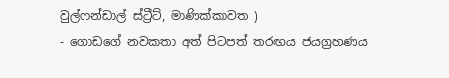වුල්ෆන්ඩාල් ස්ට්‍රීට්, මාණික්කාවත )
- ගොඩගේ නවකතා අත් පිටපත් තරඟය ජයග්‍රහණය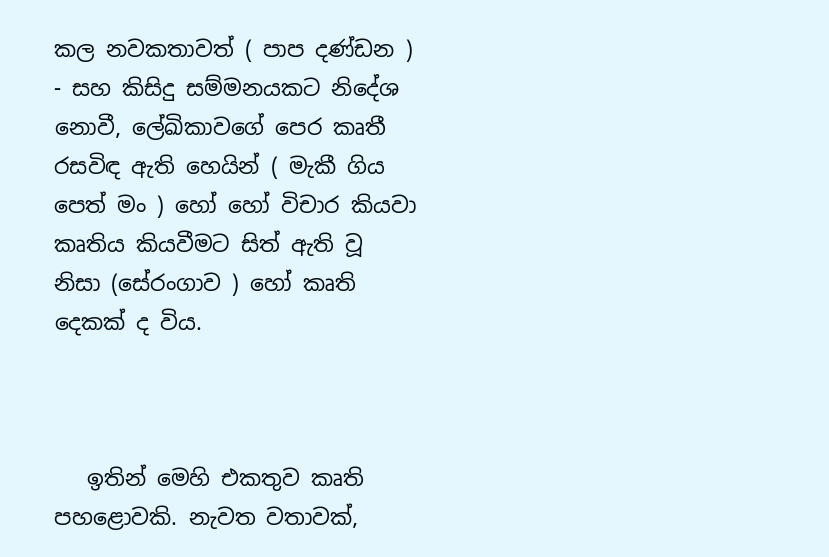කල නවකතාවත් ( පාප දණ්ඩන )
- සහ කිසිදු සම්මනයකට නිදේශ නොවී, ලේඛිකාවගේ පෙර කෘතී රසවිඳ ඇති හෙයින් ( මැකී ගිය පෙත් මං ) හෝ හෝ විචාර කියවා කෘතිය කියවීමට සිත් ඇති වූ නිසා (සේරංගාව ) හෝ කෘති දෙකක් ද විය.



   ඉතින් මෙහි එකතුව කෘති පහළොවකි. නැවත වතාවක්,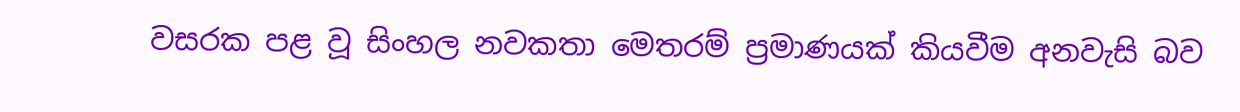වසරක පළ වූ සිංහල නවකතා මෙතරම් ප්‍රමාණයක් කියවීම අනවැසි බව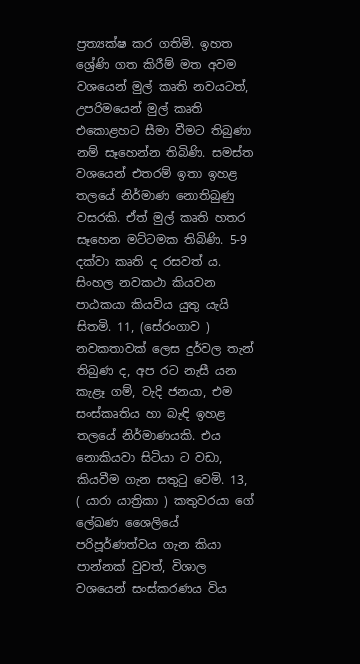ප්‍රත්‍යක්ෂ කර ගතිමි. ඉහත ශ්‍රේණි ගත කිරීම් මත අවම වශයෙන් මුල් කෘති නවයටත්, උපරිමයෙන් මුල් කෘති එකොළහට සීමා වීමට තිබුණා නම් සෑහෙන්න තිබිණි. සමස්ත වශයෙන් එතරම් ඉතා ඉහළ තලයේ නිර්මාණ නොතිබුණු වසරකි. ඒත් මුල් කෘති හතර සෑහෙන මට්ටමක තිබිණි. 5-9 දක්වා කෘති ද රසවත් ය. සිංහල නවකථා කියවන පාඨකයා කියවිය යුතු යැයි සිතමි. 11, (සේරංගාව ) නවකතාවක් ලෙස දුර්වල තැන් තිබුණ ද, අප රට නැසී යන කැළෑ ගම්, වැදි ජනයා, එම සංස්කෘතිය හා බැඳි ඉහළ තලයේ නිර්මාණයකි. එය නොකියවා සිටියා ට වඩා, කියවීම ගැන සතුටු වෙමි. 13, ( යාරා යාත්‍රිකා ) කතුවරයා ගේ ලේඛණ ශෛලියේ පරිපූර්ණත්වය ගැන කියා පාන්නක් වුවත්, විශාල වශයෙන් සංස්කරණය විය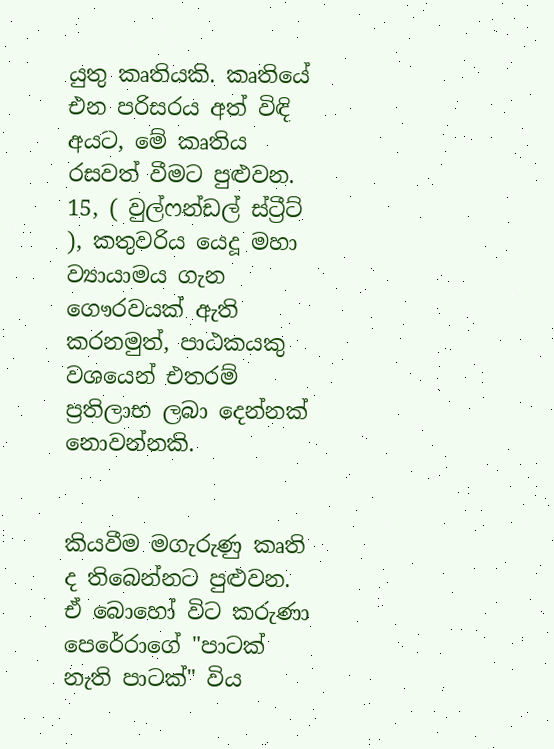යුතු කෘතියකි. කෘතියේ එන පරිසරය අත් විඳි අයට, මේ කෘතිය  රසවත් වීමට පුළුවන. 15, ( වුල්ෆන්ඩල් ස්ට්‍රීට් ), කතුවරිය යෙදූ මහා ව්‍යායාමය ගැන ගෞරවයක් ඇති කරනමුත්, පාඨකයකු වශයෙන් එතරම් ප්‍රතිලාභ ලබා දෙන්නක් නොවන්නකි.


කියවීම මගැරුණු කෘති ද තිබෙන්නට පුළුවන. ඒ බොහෝ විට කරුණා පෙරේරාගේ "පාටක් නැති පාටක්" විය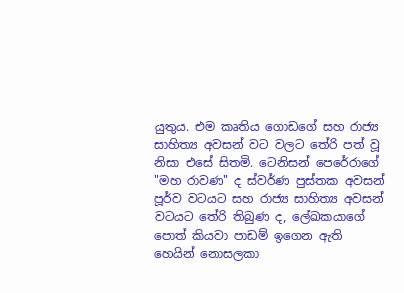යුතුය. එම කෘතිය ගොඩගේ සහ රාජ්‍ය සාහිත්‍ය අවසන් වට වලට තේරි පත් වූ නිසා එසේ සිතමි. ටෙනිසන් පෙරේරාගේ "මහ රාවණ" ද ස්වර්ණ පුස්තක අවසන් පූර්ව වටයට සහ රාජ්‍ය සාහිත්‍ය අවසන් වටයට තේරි තිබුණ ද, ලේඛකයාගේ පොත් කියවා පාඩම් ඉගෙන ඇති හෙයින් නොසලකා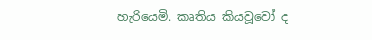හැරියෙමි. කෘතිය කියවූවෝ ද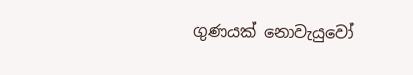ගුණයක් නොවැයුවෝ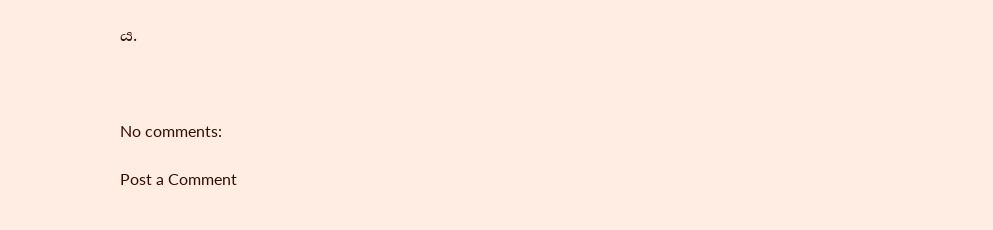ය.



No comments:

Post a Comment